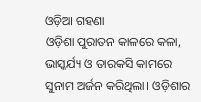ଓଡ଼ିଆ ଗହଣା
ଓଡ଼ିଶା ପୁରାତନ କାଳରେ କଳା, ଭାସ୍କର୍ଯ୍ୟ ଓ ତାରକସି କାମରେ ସୁନାମ ଅର୍ଜନ କରିଥିଲା। ଓଡ଼ିଶାର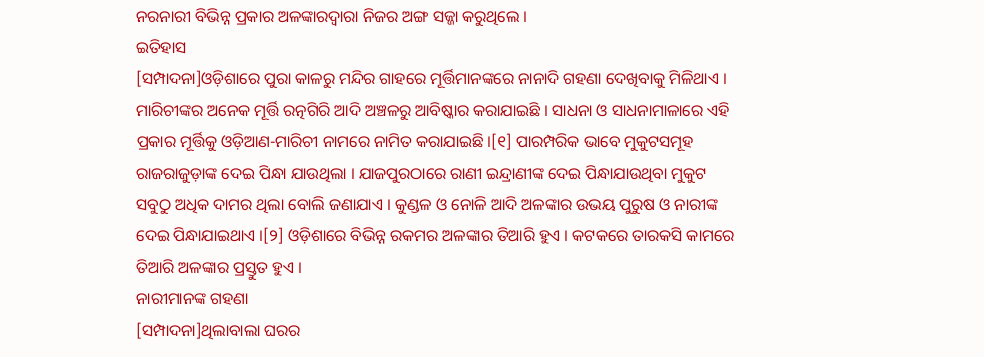ନରନାରୀ ବିଭିନ୍ନ ପ୍ରକାର ଅଳଙ୍କାରଦ୍ୱାରା ନିଜର ଅଙ୍ଗ ସଜ୍ଜା କରୁଥିଲେ ।
ଇତିହାସ
[ସମ୍ପାଦନା]ଓଡ଼ିଶାରେ ପୁରା କାଳରୁ ମନ୍ଦିର ଗାହରେ ମୂର୍ତ୍ତିମାନଙ୍କରେ ନାନାଦି ଗହଣା ଦେଖିବାକୁ ମିଳିଥାଏ । ମାରିଚୀଙ୍କର ଅନେକ ମୂର୍ତ୍ତି ରତ୍ନଗିରି ଆଦି ଅଞ୍ଚଳରୁ ଆବିଷ୍କାର କରାଯାଇଛି । ସାଧନା ଓ ସାଧନାମାଳାରେ ଏହି ପ୍ରକାର ମୂର୍ତ୍ତିକୁ ଓଡ଼ିଆଣ-ମାରିଚୀ ନାମରେ ନାମିତ କରାଯାଇଛି ।[୧] ପାରମ୍ପରିକ ଭାବେ ମୁକୁଟସମୂହ ରାଜରାଜୁଡ଼ାଙ୍କ ଦେଇ ପିନ୍ଧା ଯାଉଥିଲା । ଯାଜପୁରଠାରେ ରାଣୀ ଇନ୍ଦ୍ରାଣୀଙ୍କ ଦେଇ ପିନ୍ଧାଯାଉଥିବା ମୁକୁଟ ସବୁଠୁ ଅଧିକ ଦାମର ଥିଲା ବୋଲି ଜଣାଯାଏ । କୁଣ୍ଡଳ ଓ ନୋଳି ଆଦି ଅଳଙ୍କାର ଉଭୟ ପୁରୁଷ ଓ ନାରୀଙ୍କ ଦେଇ ପିନ୍ଧାଯାଇଥାଏ ।[୨] ଓଡ଼ିଶାରେ ବିଭିନ୍ନ ରକମର ଅଳଙ୍କାର ତିଆରି ହୁଏ । କଟକରେ ତାରକସି କାମରେ ତିଆରି ଅଳଙ୍କାର ପ୍ରସ୍ତୁତ ହୁଏ ।
ନାରୀମାନଙ୍କ ଗହଣା
[ସମ୍ପାଦନା]ଥିଲାବାଲା ଘରର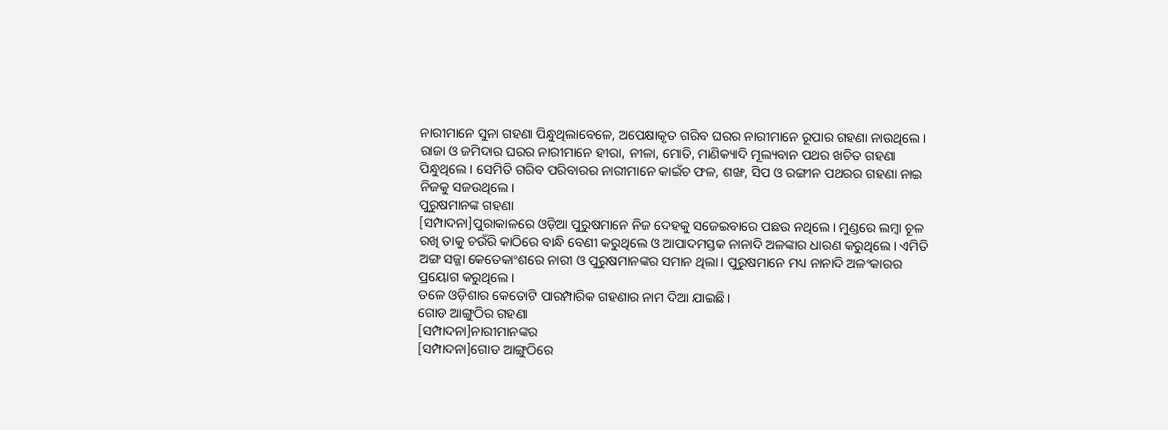ନାରୀମାନେ ସୁନା ଗହଣା ପିନ୍ଧୁଥିଲାବେଳେ, ଅପେକ୍ଷାକୃତ ଗରିବ ଘରର ନାରୀମାନେ ରୂପାର ଗହଣା ନାଉଥିଲେ। ରାଜା ଓ ଜମିଦାର ଘରର ନାରୀମାନେ ହୀରା, ନୀଳା, ମୋତି, ମାଣିକ୍ୟାଦି ମୂଲ୍ୟବାନ ପଥର ଖଚିତ ଗହଣା ପିନ୍ଧୁଥିଲେ। ସେମିତି ଗରିବ ପରିବାରର ନାରୀମାନେ କାଇଁଚ ଫଳ, ଶଙ୍ଖ, ସିପ ଓ ରଙ୍ଗୀନ ପଥରର ଗହଣା ନାଇ ନିଜକୁ ସଜଉଥିଲେ।
ପୁରୁଷମାନଙ୍କ ଗହଣା
[ସମ୍ପାଦନା]ପୁରାକାଳରେ ଓଡ଼ିଆ ପୁରୁଷମାନେ ନିଜ ଦେହକୁ ସଜେଇବାରେ ପଛଉ ନଥିଲେ। ମୁଣ୍ଡରେ ଲମ୍ବା ଚୂଳ ରଖି ତାକୁ ଚଉଁରି କାଠିରେ ବାନ୍ଧି ବେଣୀ କରୁଥିଲେ ଓ ଆପାଦମସ୍ତକ ନାନାଦି ଅଳଙ୍କାର ଧାରଣ କରୁଥିଲେ। ଏମିତି ଅଙ୍ଗ ସଜ୍ଜା କେତେକାଂଶରେ ନାରୀ ଓ ପୁରୁଷମାନଙ୍କର ସମାନ ଥିଲା। ପୁରୁଷମାନେ ମଧ୍ୟ ନାନାଦି ଅଳଂକାରର ପ୍ରୟୋଗ କରୁଥିଲେ।
ତଳେ ଓଡ଼ିଶାର କେତୋଟି ପାରମ୍ପାରିକ ଗହଣାର ନାମ ଦିଆ ଯାଇଛି।
ଗୋଡ ଆଙ୍ଗୁଠିର ଗହଣା
[ସମ୍ପାଦନା]ନାରୀମାନଙ୍କର
[ସମ୍ପାଦନା]ଗୋଡ ଆଙ୍ଗୁଠିରେ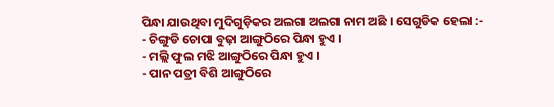ପିନ୍ଧା ଯାଉଥିବା ମୁଦିଗୁଡ଼ିକର ଅଲଗା ଅଲଗା ନାମ ଅଛି । ସେଗୁଡିକ ହେଲା :-
- ଚିଙ୍ଗୁଡି ଚୋପା ବୁଢ଼ା ଆଙ୍ଗୁଠିରେ ପିନ୍ଧା ହୁଏ ।
- ମଲ୍ଲି ଫୁଲ ମଝି ଆଙ୍ଗୁଠିରେ ପିନ୍ଧା ହୁଏ ।
- ପାନ ପତ୍ରୀ ବିଶି ଆଙ୍ଗୁଠିରେ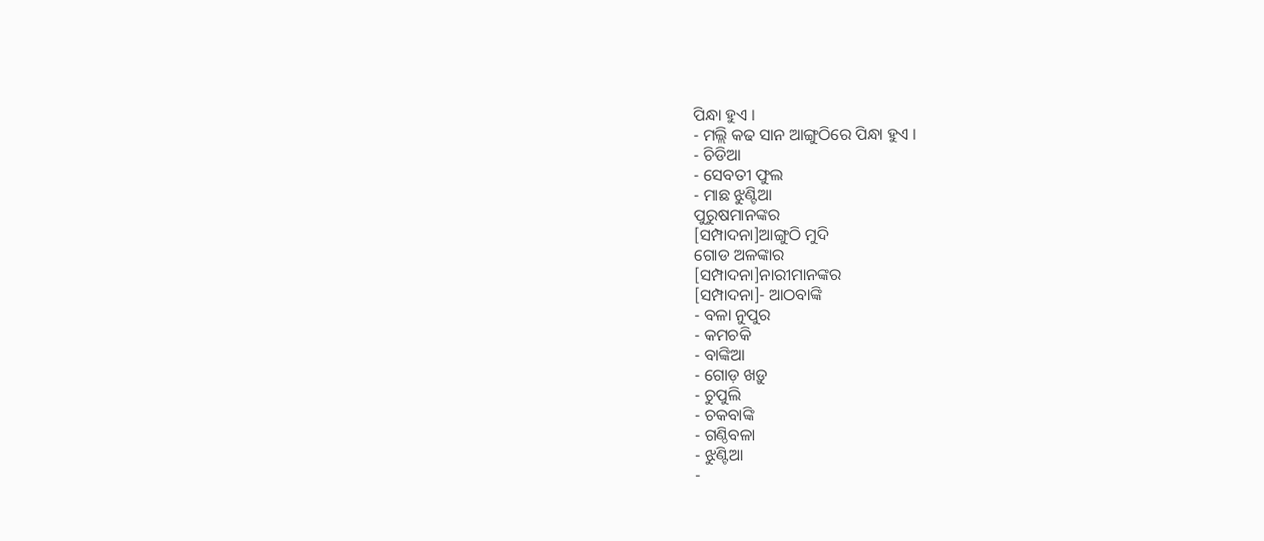ପିନ୍ଧା ହୁଏ ।
- ମଲ୍ଲି କଢ ସାନ ଆଙ୍ଗୁଠିରେ ପିନ୍ଧା ହୁଏ ।
- ଚିଡିଆ
- ସେବତୀ ଫୁଲ
- ମାଛ ଝୁଣ୍ଟିଆ
ପୁରୁଷମାନଙ୍କର
[ସମ୍ପାଦନା]ଆଙ୍ଗୁଠି ମୁଦି
ଗୋଡ ଅଳଙ୍କାର
[ସମ୍ପାଦନା]ନାରୀମାନଙ୍କର
[ସମ୍ପାଦନା]- ଆଠବାଙ୍କି
- ବଳା ନୁପୁର
- କମଚକି
- ବାଙ୍କିଆ
- ଗୋଡ଼ ଖଡ଼ୁ
- ଚୁପୁଲି
- ଚକବାଙ୍କି
- ଗଣ୍ଠିବଳା
- ଝୁଣ୍ଟିଆ
-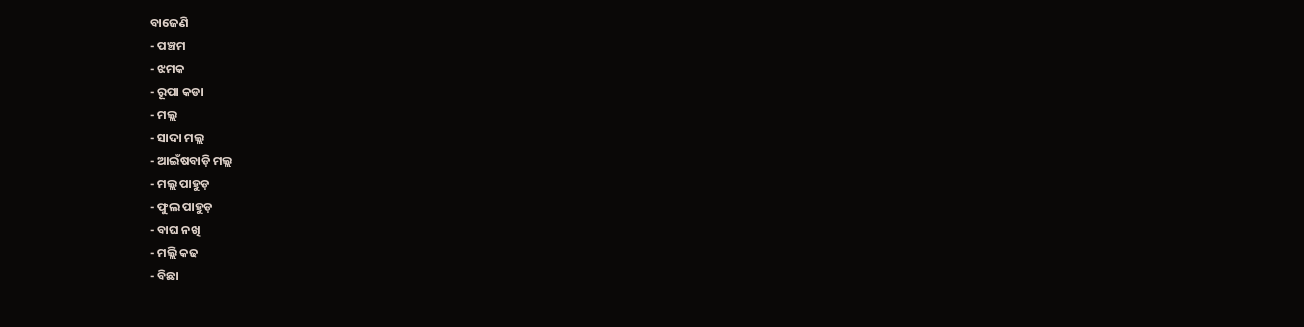ବାଜେଣି
- ପଞ୍ଚମ
- ଝମକ
- ରୂପା କଡା
- ମଲ୍ଲ
- ସାଦା ମଲ୍ଲ
- ଆଇଁଷବାଡ଼ି ମଲ୍ଲ
- ମଲ୍ଲ ପାହୁଡ଼
- ଫୁଲ ପାହୁଡ଼
- ବାଘ ନଖି
- ମଲ୍ଲି କଢ
- ବିଛା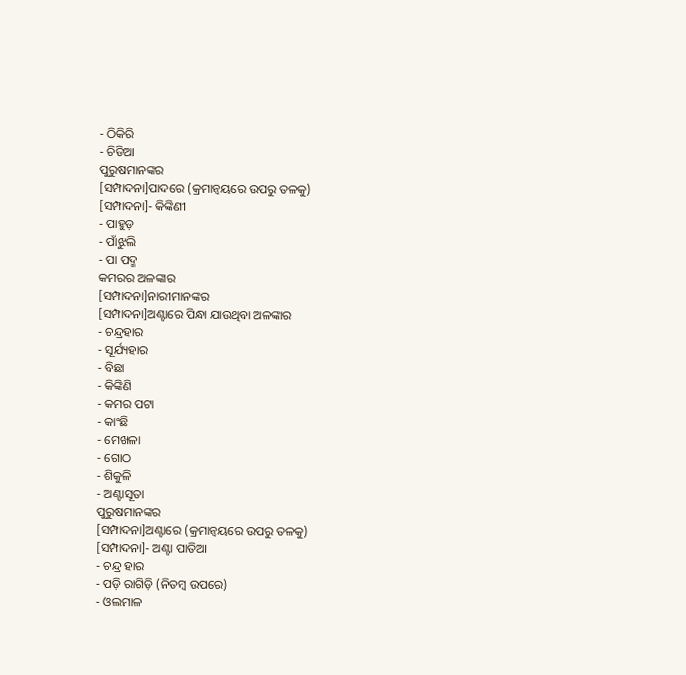- ଠିକିରି
- ଚିଡିଆ
ପୁରୁଷମାନଙ୍କର
[ସମ୍ପାଦନା]ପାଦରେ (କ୍ରମାନ୍ୱୟରେ ଉପରୁ ତଳକୁ)
[ସମ୍ପାଦନା]- କିଙ୍କିଣୀ
- ପାହୁଡ଼
- ପାଁଝୁଲି
- ପା ପଦ୍ମ
କମରର ଅଳଙ୍କାର
[ସମ୍ପାଦନା]ନାରୀମାନଙ୍କର
[ସମ୍ପାଦନା]ଅଣ୍ଟାରେ ପିନ୍ଧା ଯାଉଥିବା ଅଳଙ୍କାର
- ଚନ୍ଦ୍ରହାର
- ସୂର୍ଯ୍ୟହାର
- ବିଛା
- କିଙ୍କିଣି
- କମର ପଟା
- କାଂଛି
- ମେଖଳା
- ଗୋଠ
- ଶିକୁଳି
- ଅଣ୍ଟାସୂତା
ପୁରୁଷମାନଙ୍କର
[ସମ୍ପାଦନା]ଅଣ୍ଟାରେ (କ୍ରମାନ୍ୱୟରେ ଉପରୁ ତଳକୁ)
[ସମ୍ପାଦନା]- ଅଣ୍ଟା ପାତିଆ
- ଚନ୍ଦ୍ର ହାର
- ପଡ଼ି ରାଗିଡ଼ି (ନିତମ୍ବ ଉପରେ)
- ଓଲମାଳ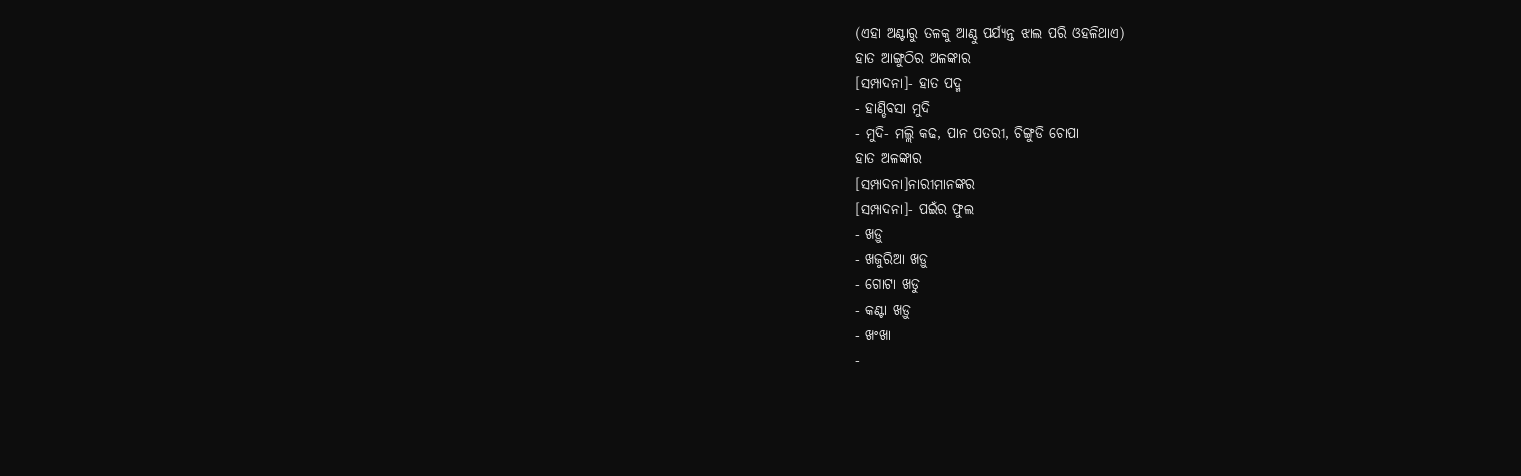(ଏହା ଅଣ୍ଟାରୁ ତଳକୁ ଆଣ୍ଠୁ ପର୍ଯ୍ୟନ୍ତ ଝାଲ ପରି ଓହଳିଥାଏ)
ହାତ ଆଙ୍ଗୁଠିର ଅଳଙ୍କାର
[ସମ୍ପାଦନା]- ହାତ ପଦ୍ମ
- ହାଣ୍ଡିବସା ମୁଦି
- ମୁଦି- ମଲ୍ଲି କଢ, ପାନ ପତରୀ, ଚିଙ୍ଗୁଡି ଚୋପା
ହାତ ଅଳଙ୍କାର
[ସମ୍ପାଦନା]ନାରୀମାନଙ୍କର
[ସମ୍ପାଦନା]- ପଇଁର ଫୁଲ
- ଖଡ଼ୁ
- ଖଜୁରିଆ ଖଡ଼ୁ
- ଗୋଟା ଖଡୁ
- କଣ୍ଟା ଖଡ଼ୁ
- ଖଂଖା
-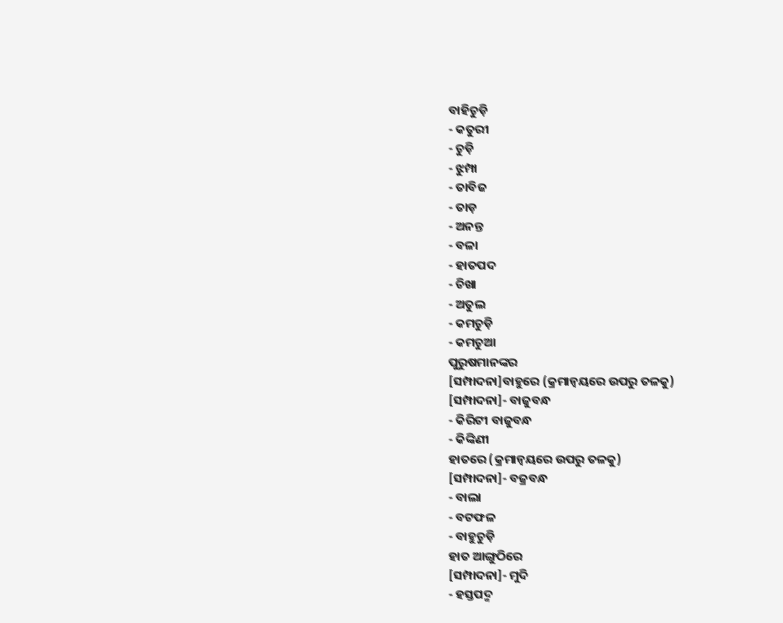ବାହିଚୁଡ଼ି
- କତୁରୀ
- ଚୁଡ଼ି
- ଝୁମ୍ପା
- ତାବିଜ
- ତାଡ଼
- ଅନନ୍ତ
- ବଳା
- ହାତପଦ
- ଚିଖା
- ଅତୁଲ
- କମଚୁଡ଼ି
- କମଚୁଆ
ପୁରୁଷମାନଙ୍କର
[ସମ୍ପାଦନା]ବାହୁରେ (କ୍ରମାନ୍ୱୟରେ ଉପରୁ ତଳକୁ)
[ସମ୍ପାଦନା]- ବାଜୁବନ୍ଧ
- କିରିଟୀ ବାଜୁବନ୍ଧ
- କିଙ୍କିଣୀ
ହାତରେ (କ୍ରମାନ୍ୱୟରେ ଉପରୁ ତଳକୁ)
[ସମ୍ପାଦନା]- ବଜ୍ରବନ୍ଧ
- ବାଲା
- ବଟଫଳ
- ବାହୁଚୁଡ଼ି
ହାତ ଆଙ୍ଗୁଠିରେ
[ସମ୍ପାଦନା]- ମୁଦି
- ହସ୍ତପଦ୍ମ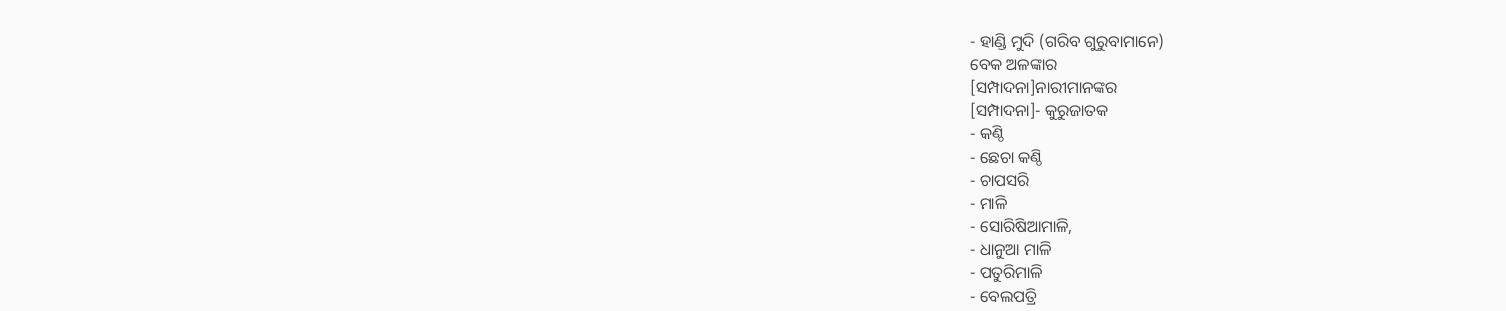- ହାଣ୍ଡି ମୁଦି (ଗରିବ ଗୁରୁବାମାନେ)
ବେକ ଅଳଙ୍କାର
[ସମ୍ପାଦନା]ନାରୀମାନଙ୍କର
[ସମ୍ପାଦନା]- କୁରୁଜାତକ
- କଣ୍ଠି
- ଛେଚା କଣ୍ଠି
- ଚାପସରି
- ମାଳି
- ସୋରିଷିଆମାଳି,
- ଧାନୁଆ ମାଳି
- ପତୁରିମାଳି
- ବେଲପତ୍ରି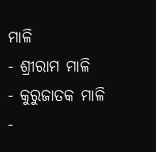ମାଳି
- ଶ୍ରୀରାମ ମାଳି
- କୁରୁଜାତକ ମାଳି
-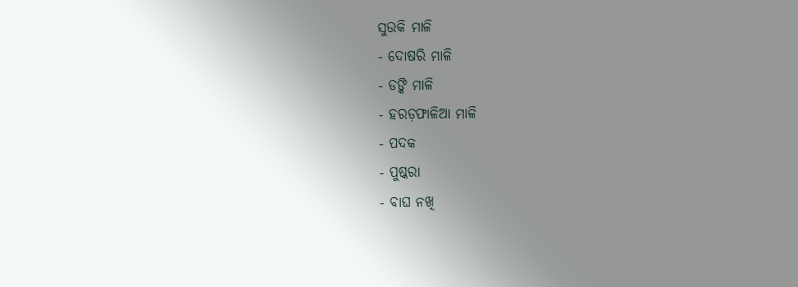ସୁଉକି ମାଳି
- ଦୋଷରି ମାଳି
- ଡଙ୍କି ମାଳି
- ହରଡ଼ଫାଳିଆ ମାଳି
- ପଦକ
- ପୁଷ୍କରା
- ବାଘ ନଖି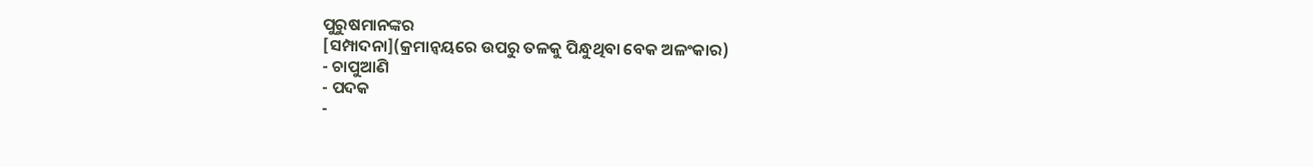ପୁରୁଷମାନଙ୍କର
[ସମ୍ପାଦନା](କ୍ରମାନ୍ୱୟରେ ଉପରୁ ତଳକୁ ପିନ୍ଧୁଥିବା ବେକ ଅଳଂକାର)
- ଚାପୁଆଣି
- ପଦକ
-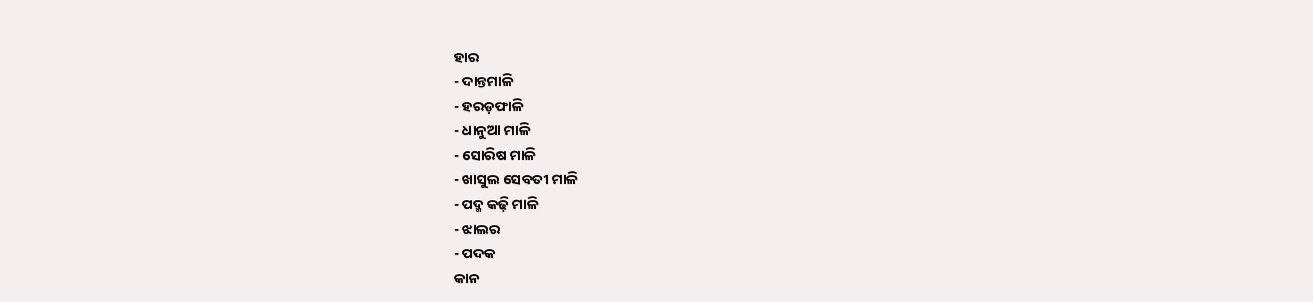ହାର
- ଦାନ୍ତମାଳି
- ହରଡ଼ଫାଳି
- ଧାନୁଆ ମାଳି
- ସୋରିଷ ମାଳି
- ଖାସୁଲ ସେବତୀ ମାଳି
- ପଦ୍ମ କଢ଼ି ମାଳି
- ଝାଲର
- ପଦକ
କାନ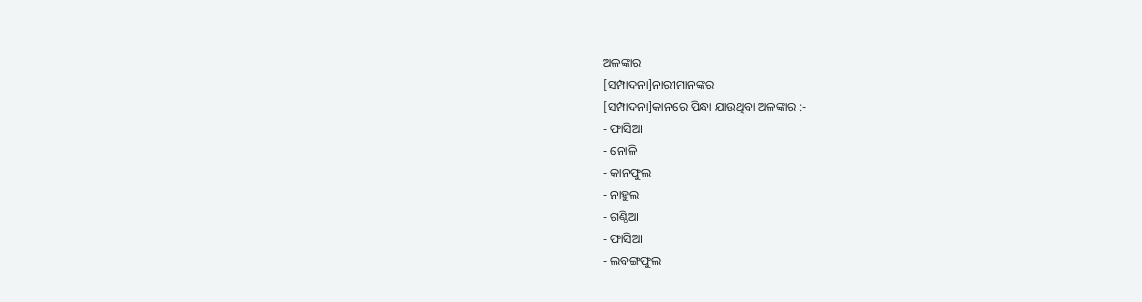ଅଳଙ୍କାର
[ସମ୍ପାଦନା]ନାରୀମାନଙ୍କର
[ସମ୍ପାଦନା]କାନରେ ପିନ୍ଧା ଯାଉଥିବା ଅଳଙ୍କାର :-
- ଫାସିଆ
- ନୋଳି
- କାନଫୁଲ
- ନାହୁଲ
- ଗଣ୍ଠିଆ
- ଫାସିଆ
- ଲବଙ୍ଗଫୁଲ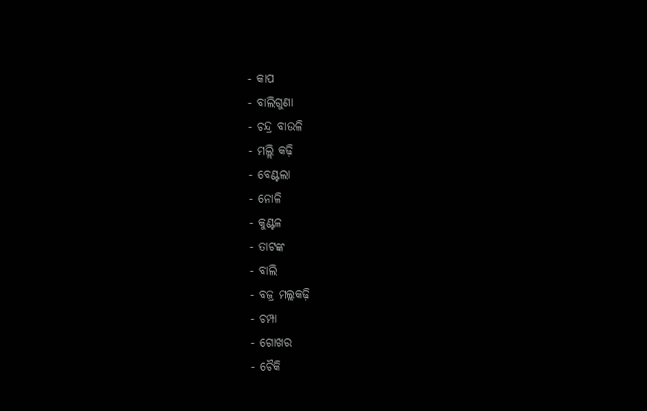- କାପ
- ବାଲିଗୁଣା
- ଚନ୍ଦ୍ର ବାଉଳି
- ମଲ୍ଲି କଢ଼ି
- ବେଣ୍ଟଲା
- ନୋଳି
- କୁଣ୍ଟଳ
- ତାଟଙ୍କ
- ବାଲି
- ବଜ୍ର ମଲ୍ଲକଢ଼ି
- ଚମ୍ପା
- ଗୋଖର
- ଚୈକି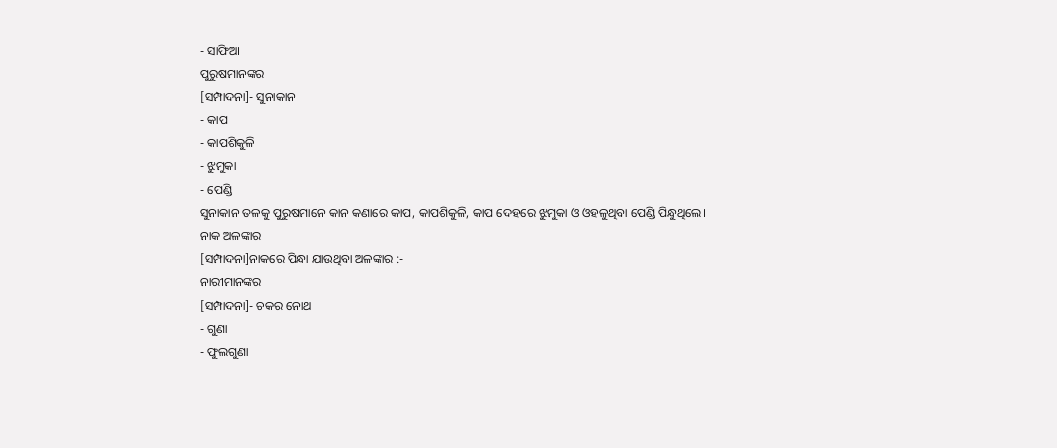- ସାଫିଆ
ପୁରୁଷମାନଙ୍କର
[ସମ୍ପାଦନା]- ସୁନାକାନ
- କାପ
- କାପଶିକୁଳି
- ଝୁମୁକା
- ପେଣ୍ଡି
ସୁନାକାନ ତଳକୁ ପୁରୁଷମାନେ କାନ କଣାରେ କାପ, କାପଶିକୁଳି, କାପ ଦେହରେ ଝୁମୁକା ଓ ଓହଳୁଥିବା ପେଣ୍ଡି ପିନ୍ଧୁଥିଲେ।
ନାକ ଅଳଙ୍କାର
[ସମ୍ପାଦନା]ନାକରେ ପିନ୍ଧା ଯାଉଥିବା ଅଳଙ୍କାର :-
ନାରୀମାନଙ୍କର
[ସମ୍ପାଦନା]- ଚକର ନୋଥ
- ଗୁଣା
- ଫୁଲଗୁଣା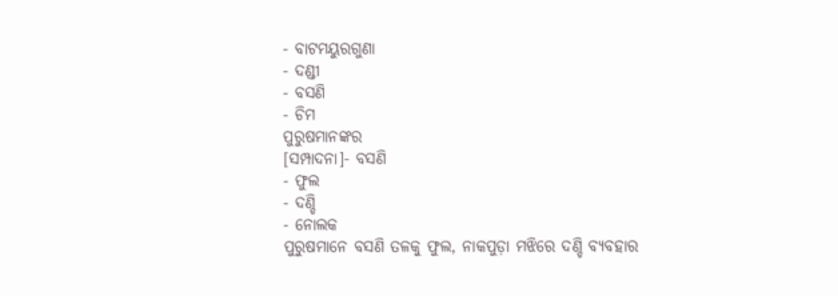- ବାଟମୟୁରଗୁଣା
- ଦଣ୍ଡୀ
- ବସଣି
- ଚିମ
ପୁରୁଷମାନଙ୍କର
[ସମ୍ପାଦନା]- ବସଣି
- ଫୁଲ
- ଦଣ୍ଡି
- ନୋଲକ
ପୁରୁଷମାନେ ବସଣି ତଳକୁ ଫୁଲ, ନାକପୁଡ଼ା ମଝିରେ ଦଣ୍ଡି ବ୍ୟବହାର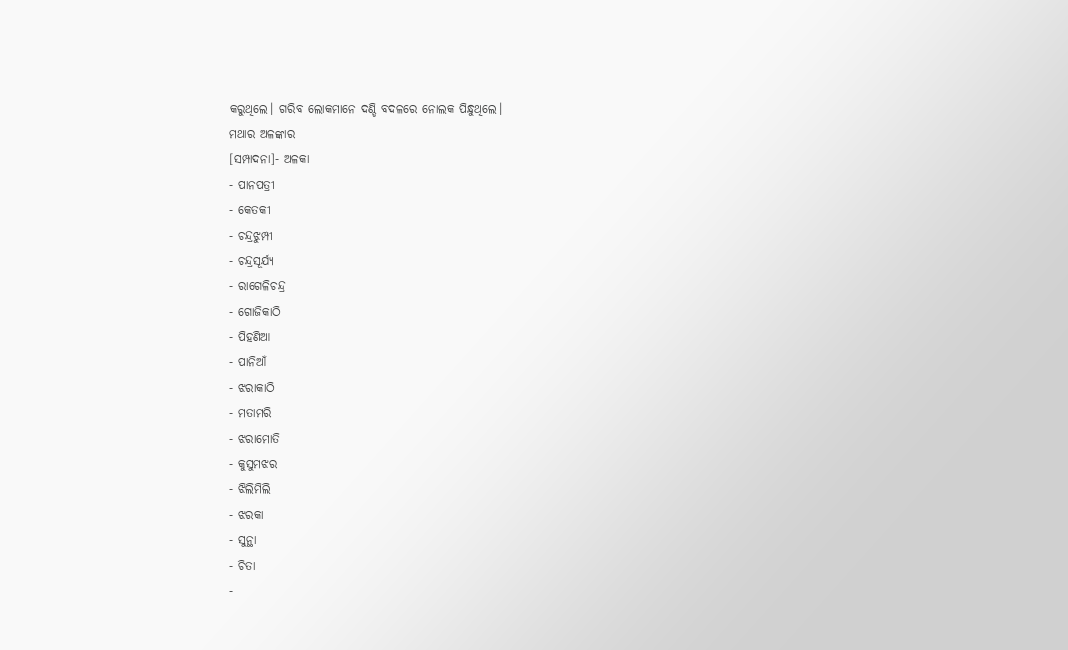କରୁଥିଲେ। ଗରିବ ଲୋକମାନେ ଦଣ୍ଡି ବଦଳରେ ନୋଲକ ପିନ୍ଧୁଥିଲେ।
ମଥାର ଅଳଙ୍କାର
[ସମ୍ପାଦନା]- ଅଳକା
- ପାନପତ୍ରୀ
- କେତକୀ
- ଚନ୍ଦ୍ରଝୁମ୍ପୀ
- ଚନ୍ଦ୍ରସୂର୍ଯ୍ୟ
- ରାଗେଳିଚନ୍ଦ୍ର
- ଗୋଜିକାଠି
- ପିହଣିଆ
- ପାନିଆଁ
- ଝରାକାଠି
- ମତାମରି
- ଝରାମୋତି
- କୁସୁମଝର
- ଝିଲିମିଲି
- ଝରକା
- ସୁନ୍ଥା
- ଚିତା
-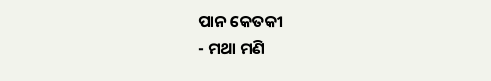ପାନ କେତକୀ
- ମଥା ମଣି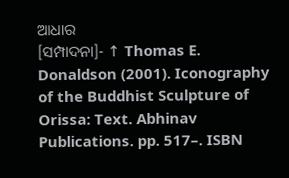ଆଧାର
[ସମ୍ପାଦନା]- ↑ Thomas E. Donaldson (2001). Iconography of the Buddhist Sculpture of Orissa: Text. Abhinav Publications. pp. 517–. ISBN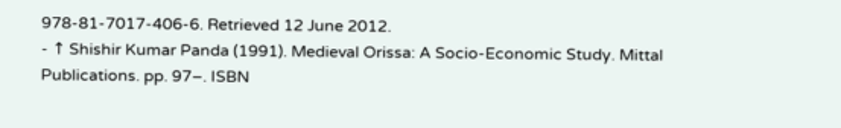978-81-7017-406-6. Retrieved 12 June 2012.
- ↑ Shishir Kumar Panda (1991). Medieval Orissa: A Socio-Economic Study. Mittal Publications. pp. 97–. ISBN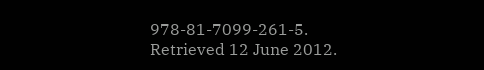978-81-7099-261-5. Retrieved 12 June 2012.